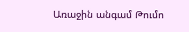Առաջին անգամ Թումո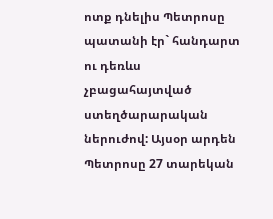ոտք դնելիս Պետրոսը պատանի էր` հանդարտ ու դեռևս չբացահայտված ստեղծարարական ներուժով: Այսօր արդեն Պետրոսը 27 տարեկան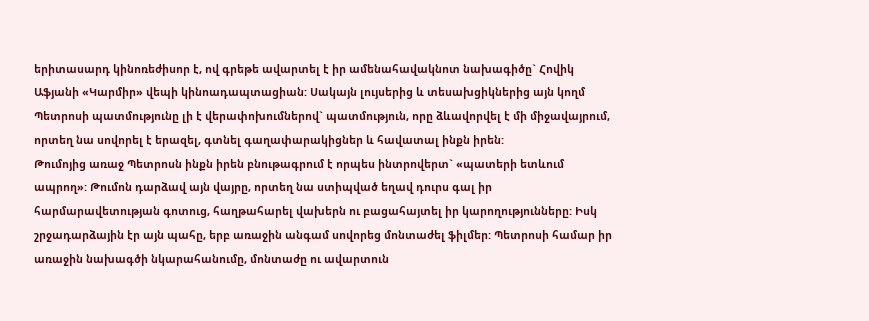երիտասարդ կինոռեժիսոր է, ով գրեթե ավարտել է իր ամենահավակնոտ նախագիծը` Հովիկ Աֆյանի «Կարմիր» վեպի կինոադապտացիան: Սակայն լույսերից և տեսախցիկներից այն կողմ Պետրոսի պատմությունը լի է վերափոխումներով` պատմություն, որը ձևավորվել է մի միջավայրում, որտեղ նա սովորել է երազել, գտնել գաղափարակիցներ և հավատալ ինքն իրեն:
Թումոյից առաջ Պետրոսն ինքն իրեն բնութագրում է որպես ինտրովերտ` «պատերի ետևում ապրող»: Թումոն դարձավ այն վայրը, որտեղ նա ստիպված եղավ դուրս գալ իր հարմարավետության գոտուց, հաղթահարել վախերն ու բացահայտել իր կարողությունները: Իսկ շրջադարձային էր այն պահը, երբ առաջին անգամ սովորեց մոնտաժել ֆիլմեր: Պետրոսի համար իր առաջին նախագծի նկարահանումը, մոնտաժը ու ավարտուն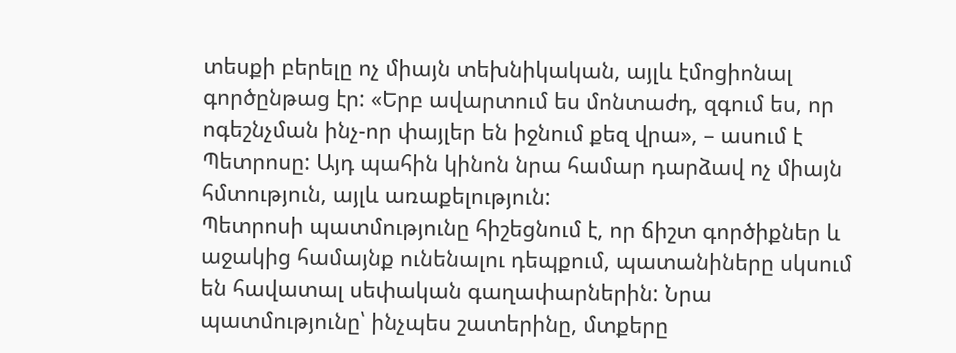տեսքի բերելը ոչ միայն տեխնիկական, այլև էմոցիոնալ գործընթաց էր: «Երբ ավարտում ես մոնտաժդ, զգում ես, որ ոգեշնչման ինչ-որ փայլեր են իջնում քեզ վրա», – ասում է Պետրոսը: Այդ պահին կինոն նրա համար դարձավ ոչ միայն հմտություն, այլև առաքելություն:
Պետրոսի պատմությունը հիշեցնում է, որ ճիշտ գործիքներ և աջակից համայնք ունենալու դեպքում, պատանիները սկսում են հավատալ սեփական գաղափարներին: Նրա պատմությունը՝ ինչպես շատերինը, մտքերը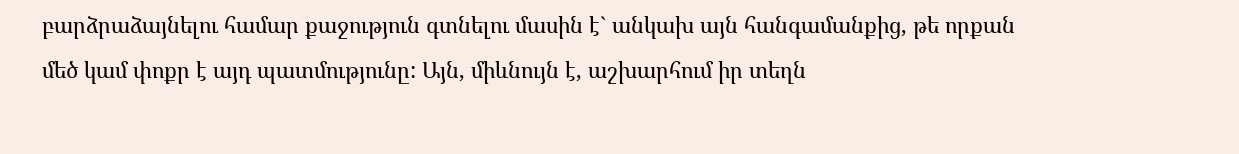բարձրաձայնելու համար քաջություն գտնելու մասին է` անկախ այն հանգամանքից, թե որքան մեծ կամ փոքր է այդ պատմությունը: Այն, միևնույն է, աշխարհում իր տեղն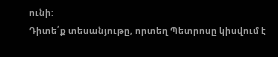ունի:
Դիտե՛ք տեսանյութը, որտեղ Պետրոսը կիսվում է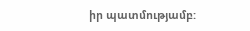իր պատմությամբ: